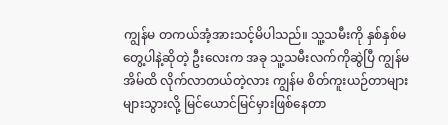ကျွန်မ တကယ်အံ့အားသင့်မိပါသည်။ သူ့သမီးကို နှစ်နှစ်မတွေ့ပါနဲ့ဆိုတဲ့ ဦးလေးက အခု သူ့သမီးလက်ကိုဆွဲပြီ ကျွန်မအိမ်ထိ လိုက်လာတယ်တဲ့လား ကျွန်မ စိတ်ကူးယဉ်တာများ များသွားလို့ မြင်ယောင်မြင်မှားဖြစ်နေတာ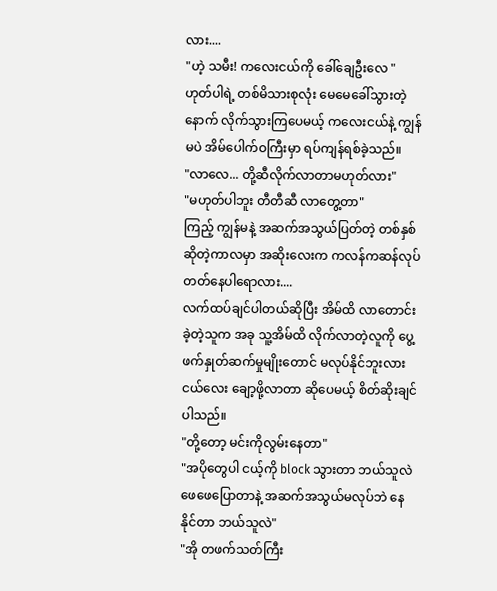လား....
"ဟဲ့ သမီး! ကလေးငယ်ကို ခေါ်ချေဦးလေ "
ဟုတ်ပါရဲ့ တစ်မိသားစုလုံး မေမေခေါ်သွားတဲ့နောက် လိုက်သွားကြပေမယ့် ကလေးငယ်နဲ့ ကျွန်မပဲ အိမ်ပေါက်ဝကြီးမှာ ရပ်ကျန်ရစ်ခဲ့သည်။
"လာလေ... တို့ဆီလိုက်လာတာမဟုတ်လား"
"မဟုတ်ပါဘူး တီတီဆီ လာတွေ့တာ"
ကြည့် ကျွန်မနဲ့ အဆက်အသွယ်ပြတ်တဲ့ တစ်နှစ်ဆိုတဲ့ကာလမှာ အဆိုးလေးက ကလန်ကဆန်လုပ်တတ်နေပါရောလား....
လက်ထပ်ချင်ပါတယ်ဆိုပြီး အိမ်ထိ လာတောင်းခဲ့တဲ့သူက အခု သူ့အိမ်ထိ လိုက်လာတဲ့လူကို ပွေ့ဖက်နှုတ်ဆက်မှုမျိုးတောင် မလုပ်နိုင်ဘူးလား ငယ်လေး ချော့ဖို့လာတာ ဆိုပေမယ့် စိတ်ဆိုးချင်ပါသည်။
"တို့တော့ မင်းကိုလွမ်းနေတာ"
"အပိုတွေပါ ငယ့်ကို block သွားတာ ဘယ်သူလဲ ဖေဖေပြောတာနဲ့ အဆက်အသွယ်မလုပ်ဘဲ နေနိုင်တာ ဘယ်သူလဲ"
"အို တဖက်သတ်ကြီး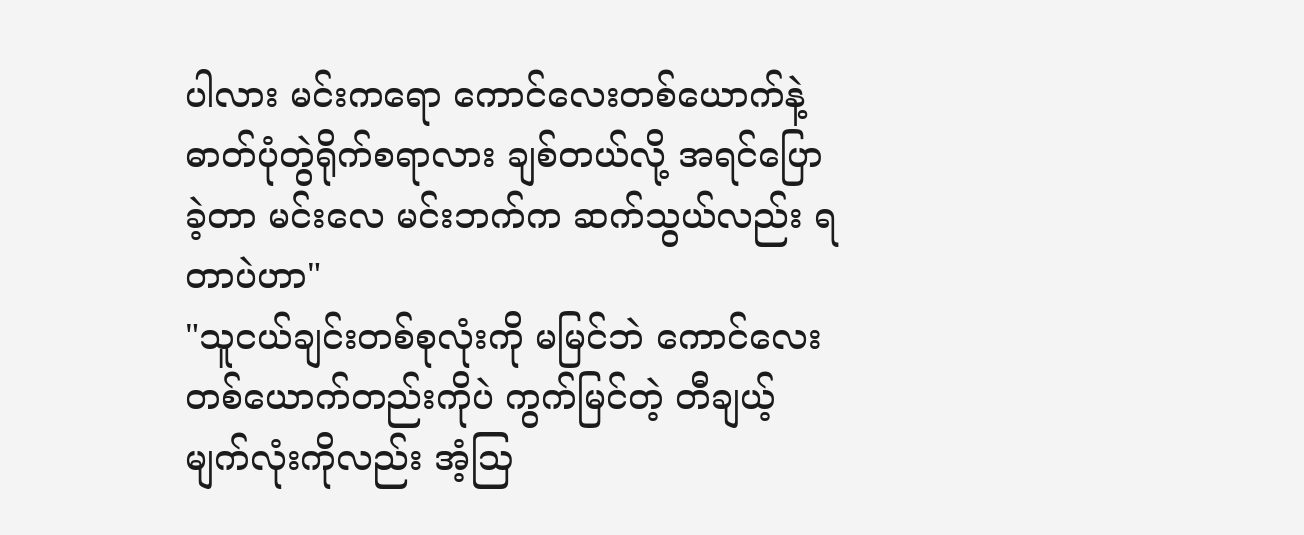ပါလား မင်းကရော ကောင်လေးတစ်ယောက်နဲ့ ဓာတ်ပုံတွဲရိုက်စရာလား ချစ်တယ်လို့ အရင်ပြောခဲ့တာ မင်းလေ မင်းဘက်က ဆက်သွယ်လည်း ရတာပဲဟာ"
"သူငယ်ချင်းတစ်စုလုံးကို မမြင်ဘဲ ကောင်လေးတစ်ယောက်တည်းကိုပဲ ကွက်မြင်တဲ့ တီချယ့်မျက်လုံးကိုလည်း အံ့ဩ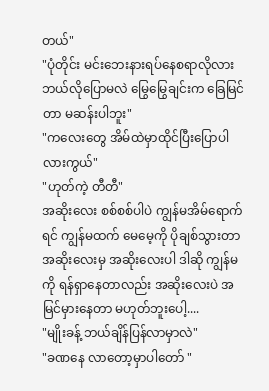တယ်"
"ပုံတိုင်း မင်းဘေးနားရပ်နေစရာလိုလား ဘယ်လိုပြောမလဲ မြွေမြွေချင်းက ခြေမြင်တာ မဆန်းပါဘူး"
"ကလေးတွေ အိမ်ထဲမှာထိုင်ပြီးပြောပါလားကွယ်"
"ဟုတ်ကဲ့ တီတီ"
အဆိုးလေး စစ်စစ်ပါပဲ ကျွန်မအိမ်ရောက်ရင် ကျွန်မထက် မေမေ့ကို ပိုချစ်သွားတာ အဆိုးလေးမှ အဆိုးလေးပါ ဒါဆို ကျွန်မကို ရန်ရှာနေတာလည်း အဆိုးလေးပဲ အမြင်မှားနေတာ မဟုတ်ဘူးပေါ့....
"မျိုးခန့် ဘယ်ချိန်ပြန်လာမှာလဲ"
"ခဏနေ လာတော့မှာပါတော် "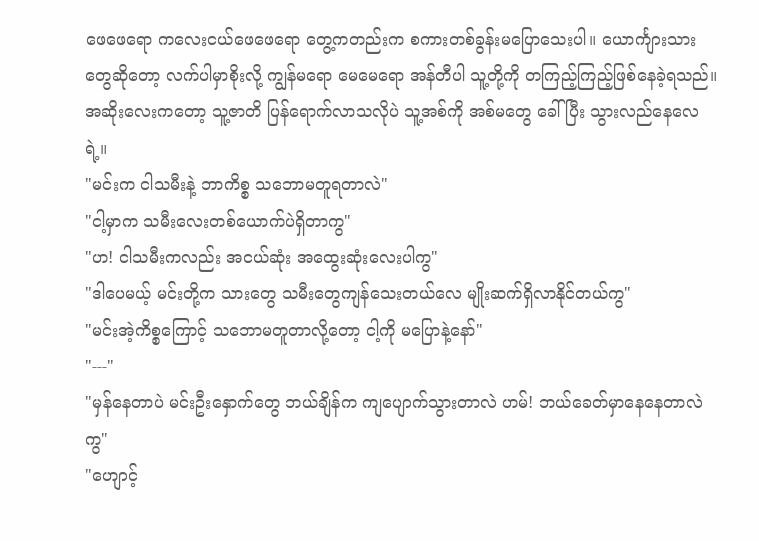ဖေဖေရော ကလေးငယ်ဖေဖေရော တွေ့ကတည်းက စကားတစ်ခွန်းမပြောသေးပါ။ ယောင်္ကျားသားတွေဆိုတော့ လက်ပါမှာစိုးလို့ ကျွန်မရော မေမေရော အန်တီပါ သူ့တို့ကို တကြည့်ကြည့်ဖြစ်နေခဲ့ရသည်။ အဆိုးလေးကတော့ သူ့ဇာတိ ပြန်ရောက်လာသလိုပဲ သူ့အစ်ကို အစ်မတွေ ခေါ်ပြီး သွားလည်နေလေရဲ့။
"မင်းက ငါသမီးနဲ့ ဘာကိစ္စ သဘောမတူရတာလဲ"
"ငါ့မှာက သမီးလေးတစ်ယောက်ပဲရှိတာကွ"
"ဟ! ငါသမီးကလည်း အငယ်ဆုံး အထွေးဆုံးလေးပါကွ"
"ဒါပေမယ့် မင်းတို့က သားတွေ သမီးတွေကျန်သေးတယ်လေ မျိုးဆက်ရှိလာနိုင်တယ်ကွ"
"မင်းအဲ့ကိစ္စကြောင့် သဘောမတူတာလို့တော့ ငါ့ကို မပြောနဲ့နော်"
"---"
"မှန်နေတာပဲ မင်းဦးနှောက်တွေ ဘယ်ချိန်က ကျပျောက်သွားတာလဲ ဟမ်! ဘယ်ခေတ်မှာနေနေတာလဲကွ"
"ဟျောင့်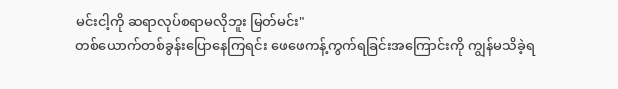မင်းငါ့ကို ဆရာလုပ်စရာမလိုဘူး မြတ်မင်း"
တစ်ယောက်တစ်ခွန်းပြောနေကြရင်း ဖေဖေကန့်ကွက်ရခြင်းအကြောင်းကို ကျွန်မသိခဲ့ရ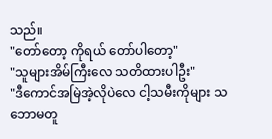သည်။
"တော်တော့ ကိုရယ် တော်ပါတော့"
"သူများအိမ်ကြီးလေ သတိထားပါဦး"
"ဒီကောင်အမြဲအဲ့လိုပဲလေ ငါ့သမီးကိုများ သဘောမတူ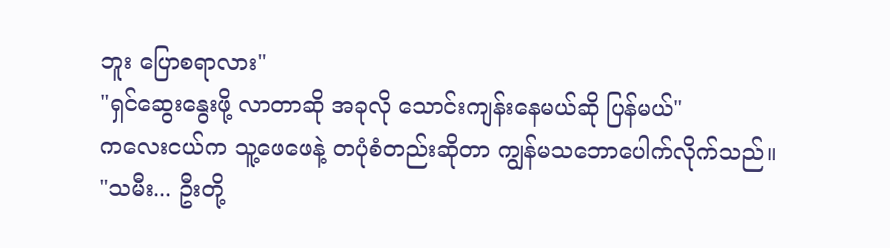ဘူး ပြောစရာလား"
"ရှင်ဆွေးနွေးဖို့ လာတာဆို အခုလို သောင်းကျန်းနေမယ်ဆို ပြန်မယ်"
ကလေးငယ်က သူ့ဖေဖေနဲ့ တပုံစံတည်းဆိုတာ ကျွန်မသဘောပေါက်လိုက်သည်။
"သမီး... ဦးတို့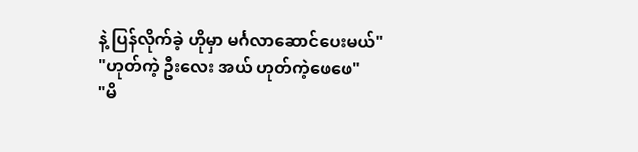နဲ့ ပြန်လိုက်ခဲ့ ဟိုမှာ မင်္ဂလာဆောင်ပေးမယ်"
"ဟုတ်ကဲ့ ဦးလေး အယ် ဟုတ်ကဲ့ဖေဖေ"
"မိ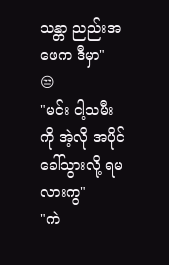သန္တာ ညည်းအဖေက ဒီမှာ"
😒
"မင်း ငါ့သမီးကို အဲ့လို အပိုင်ခေါ်သွားလို့ ရမလားကွ"
"ကဲ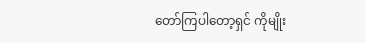တော်ကြပါတော့ရှင် ကိုမျိုး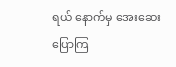ရယ် နောက်မှ အေးဆေးပြောကြ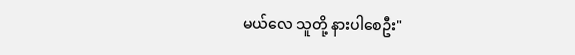မယ်လေ သူတို့ နားပါစေဦး"